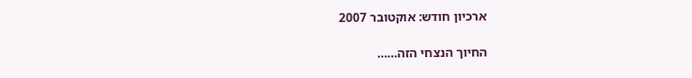ארכיון חודש: אוקטובר 2007

החיוך הנצחי הזה……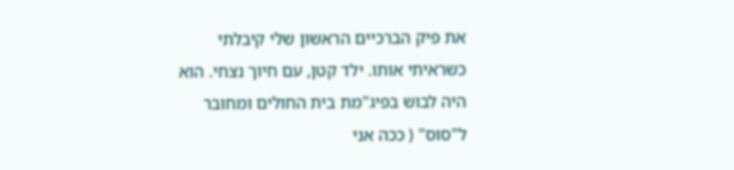את פיק הברכיים הראשון שלי קיבלתי כשראיתי אותו. ילד קטן, עם חיוך נצחי. הוא היה לבוש בפיג"מת בית החולים ומחובר ל"סוס" ( ככה אני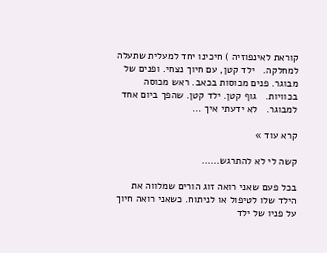קוראת לאינפוזיה ) חיכינו יחד למעלית שתעלה למחלקה.   ילד קטן, עם חיוך נצחי. ופנים של מבוגר. פנים מכוסות בכאב. ראש מכוסה בכוויות.   גוף קטן. ילד קטן. שהפך ביום אחד למבוגר.   לא ידעתי איך ...

קרא עוד »

קשה לי לא להתרגש……

בכל פעם שאני רואה זוג הורים שמלווה את הילד שלו לטיפול או לניתוח. כשאני רואה חיוך על פניו של ילד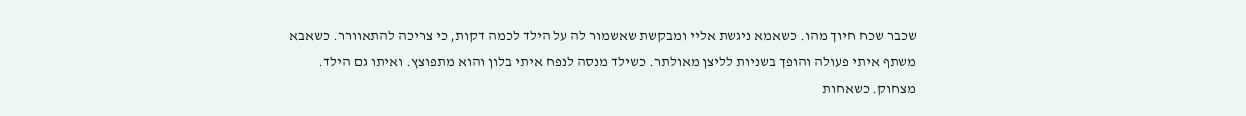שכבר שכח חיוך מהו. כשאמא ניגשת אליי ומבקשת שאשמור לה על הילד לכמה דקות, כי צריכה להתאוורר. כשאבא משתף איתי פעולה והופך בשניות לליצן מאולתר. כשילד מנסה לנפח איתי בלון והוא מתפוצץ. ואיתו גם הילד. מצחוק. כשאחות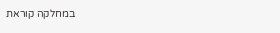במחלקה קוראת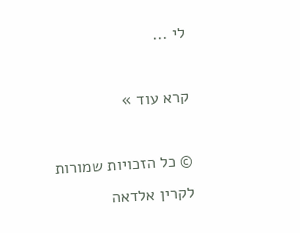לי ...

קרא עוד »

© כל הזכויות שמורות לקרין אלדאה